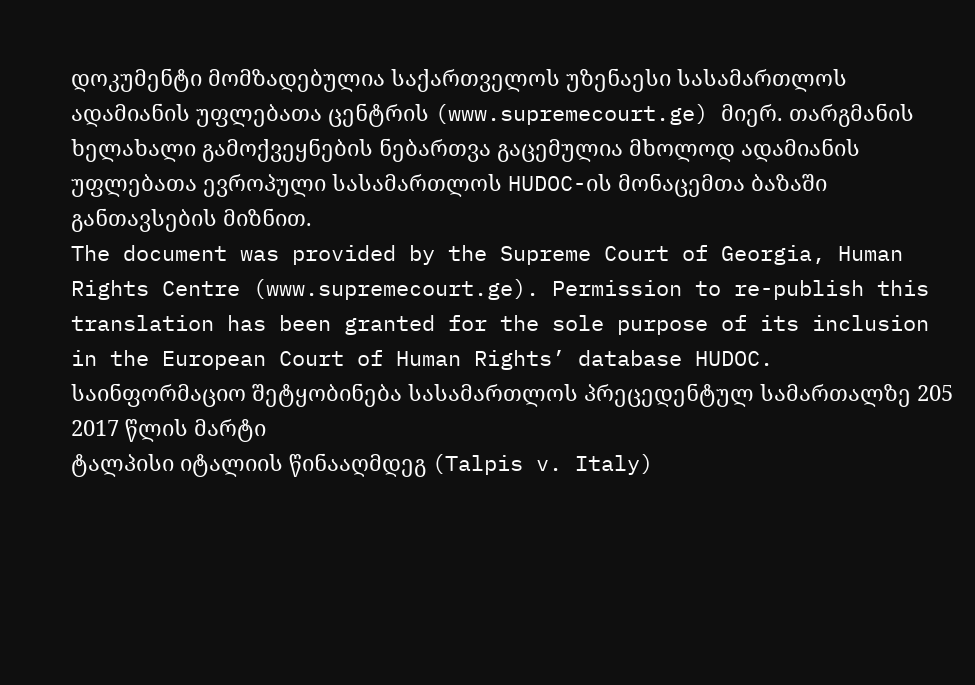დოკუმენტი მომზადებულია საქართველოს უზენაესი სასამართლოს ადამიანის უფლებათა ცენტრის (www.supremecourt.ge) მიერ. თარგმანის ხელახალი გამოქვეყნების ნებართვა გაცემულია მხოლოდ ადამიანის უფლებათა ევროპული სასამართლოს HUDOC-ის მონაცემთა ბაზაში განთავსების მიზნით.
The document was provided by the Supreme Court of Georgia, Human Rights Centre (www.supremecourt.ge). Permission to re-publish this translation has been granted for the sole purpose of its inclusion in the European Court of Human Rights’ database HUDOC.
საინფორმაციო შეტყობინება სასამართლოს პრეცედენტულ სამართალზე 205
2017 წლის მარტი
ტალპისი იტალიის წინააღმდეგ (Talpis v. Italy)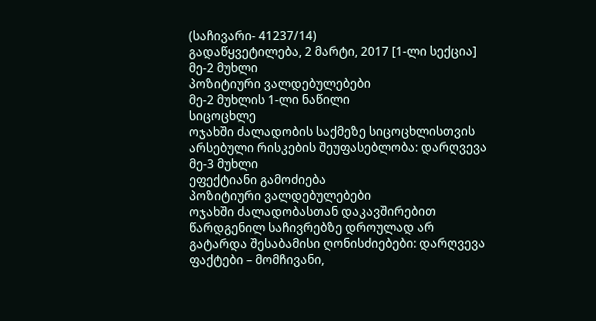(საჩივარი- 41237/14)
გადაწყვეტილება, 2 მარტი, 2017 [1-ლი სექცია]
მე-2 მუხლი
პოზიტიური ვალდებულებები
მე-2 მუხლის 1-ლი ნაწილი
სიცოცხლე
ოჯახში ძალადობის საქმეზე სიცოცხლისთვის არსებული რისკების შეუფასებლობა: დარღვევა
მე-3 მუხლი
ეფექტიანი გამოძიება
პოზიტიური ვალდებულებები
ოჯახში ძალადობასთან დაკავშირებით წარდგენილ საჩივრებზე დროულად არ გატარდა შესაბამისი ღონისძიებები: დარღვევა
ფაქტები – მომჩივანი,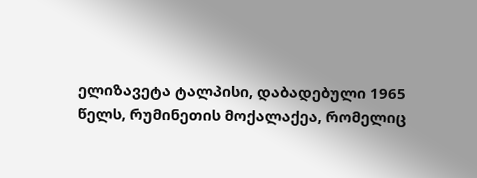ელიზავეტა ტალპისი, დაბადებული 1965 წელს, რუმინეთის მოქალაქეა, რომელიც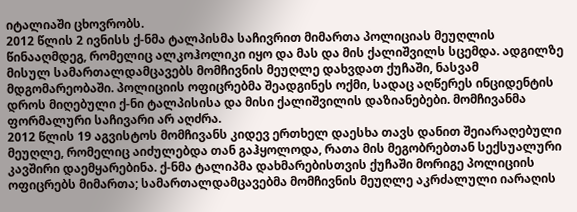იტალიაში ცხოვრობს.
2012 წლის 2 ივნისს ქ-ნმა ტალპისმა საჩივრით მიმართა პოლიციას მეუღლის წინააღმდეგ, რომელიც ალკოჰოლიკი იყო და მას და მის ქალიშვილს სცემდა. ადგილზე მისულ სამართალდამცავებს მომჩივნის მეუღლე დახვდათ ქუჩაში, ნასვამ მდგომარეობაში. პოლიციის ოფიცრებმა შეადგინეს ოქმი, სადაც აღწერეს ინციდენტის დროს მიღებული ქ-ნი ტალპისისა და მისი ქალიშვილის დაზიანებები. მომჩივანმა ფორმალური საჩივარი არ აღძრა.
2012 წლის 19 აგვისტოს მომჩივანს კიდევ ერთხელ დაესხა თავს დანით შეიარაღებული მეუღლე, რომელიც აიძულებდა თან გაჰყოლოდა, რათა მის მეგობრებთან სექსუალური კავშირი დაემყარებინა. ქ-ნმა ტალიპმა დახმარებისთვის ქუჩაში მორიგე პოლიციის ოფიცრებს მიმართა; სამართალდამცავებმა მომჩივნის მეუღლე აკრძალული იარაღის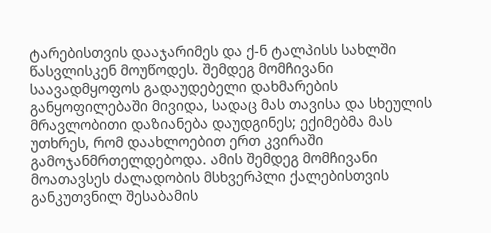ტარებისთვის დააჯარიმეს და ქ-ნ ტალპისს სახლში წასვლისკენ მოუწოდეს. შემდეგ მომჩივანი საავადმყოფოს გადაუდებელი დახმარების განყოფილებაში მივიდა, სადაც მას თავისა და სხეულის მრავლობითი დაზიანება დაუდგინეს; ექიმებმა მას უთხრეს, რომ დაახლოებით ერთ კვირაში გამოჯანმრთელდებოდა. ამის შემდეგ მომჩივანი მოათავსეს ძალადობის მსხვერპლი ქალებისთვის განკუთვნილ შესაბამის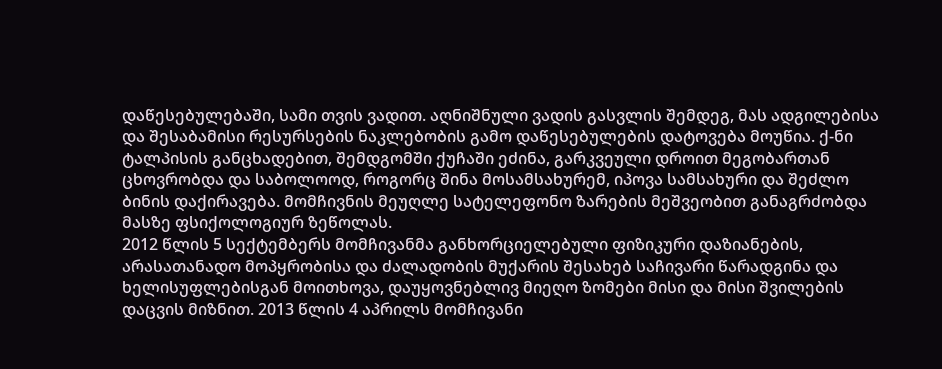დაწესებულებაში, სამი თვის ვადით. აღნიშნული ვადის გასვლის შემდეგ, მას ადგილებისა და შესაბამისი რესურსების ნაკლებობის გამო დაწესებულების დატოვება მოუწია. ქ-ნი ტალპისის განცხადებით, შემდგომში ქუჩაში ეძინა, გარკვეული დროით მეგობართან ცხოვრობდა და საბოლოოდ, როგორც შინა მოსამსახურემ, იპოვა სამსახური და შეძლო ბინის დაქირავება. მომჩივნის მეუღლე სატელეფონო ზარების მეშვეობით განაგრძობდა მასზე ფსიქოლოგიურ ზეწოლას.
2012 წლის 5 სექტემბერს მომჩივანმა განხორციელებული ფიზიკური დაზიანების, არასათანადო მოპყრობისა და ძალადობის მუქარის შესახებ საჩივარი წარადგინა და ხელისუფლებისგან მოითხოვა, დაუყოვნებლივ მიეღო ზომები მისი და მისი შვილების დაცვის მიზნით. 2013 წლის 4 აპრილს მომჩივანი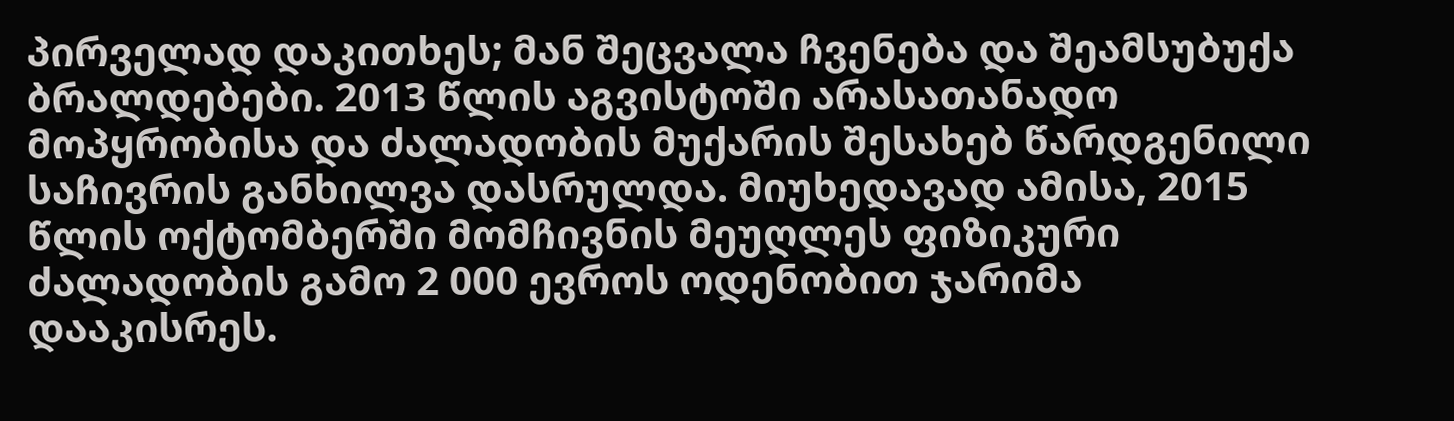პირველად დაკითხეს; მან შეცვალა ჩვენება და შეამსუბუქა ბრალდებები. 2013 წლის აგვისტოში არასათანადო მოპყრობისა და ძალადობის მუქარის შესახებ წარდგენილი საჩივრის განხილვა დასრულდა. მიუხედავად ამისა, 2015 წლის ოქტომბერში მომჩივნის მეუღლეს ფიზიკური ძალადობის გამო 2 000 ევროს ოდენობით ჯარიმა დააკისრეს.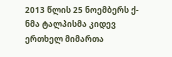2013 წლის 25 ნოემბერს ქ-ნმა ტალპისმა კიდევ ერთხელ მიმართა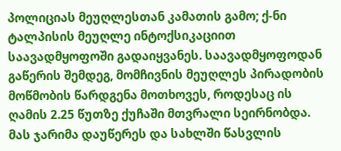პოლიციას მეუღლესთან კამათის გამო; ქ-ნი ტალპისის მეუღლე ინტოქსიკაციით საავადმყოფოში გადაიყვანეს. საავადმყოფოდან გაწერის შემდეგ, მომჩივნის მეუღლეს პირადობის მოწმობის წარდგენა მოთხოვეს, როდესაც ის ღამის 2.25 წუთზე ქუჩაში მთვრალი სეირნობდა. მას ჯარიმა დაუწერეს და სახლში წასვლის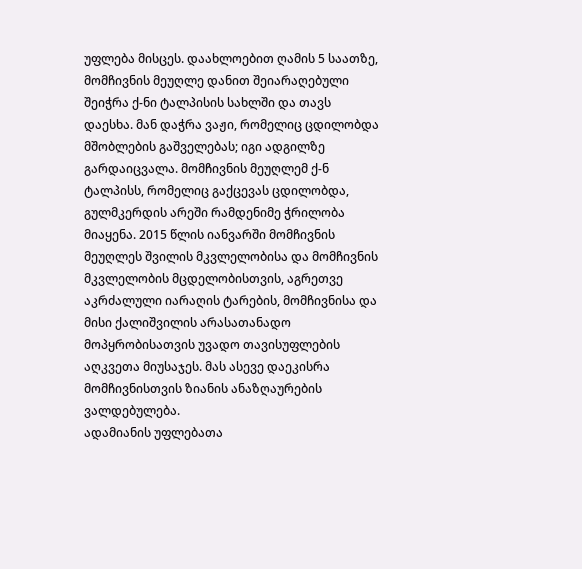უფლება მისცეს. დაახლოებით ღამის 5 საათზე, მომჩივნის მეუღლე დანით შეიარაღებული შეიჭრა ქ-ნი ტალპისის სახლში და თავს დაესხა. მან დაჭრა ვაჟი, რომელიც ცდილობდა მშობლების გაშველებას; იგი ადგილზე გარდაიცვალა. მომჩივნის მეუღლემ ქ-ნ ტალპისს, რომელიც გაქცევას ცდილობდა, გულმკერდის არეში რამდენიმე ჭრილობა მიაყენა. 2015 წლის იანვარში მომჩივნის მეუღლეს შვილის მკვლელობისა და მომჩივნის მკვლელობის მცდელობისთვის, აგრეთვე აკრძალული იარაღის ტარების, მომჩივნისა და მისი ქალიშვილის არასათანადო მოპყრობისათვის უვადო თავისუფლების აღკვეთა მიუსაჯეს. მას ასევე დაეკისრა მომჩივნისთვის ზიანის ანაზღაურების ვალდებულება.
ადამიანის უფლებათა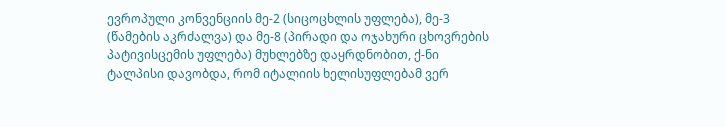ევროპული კონვენციის მე-2 (სიცოცხლის უფლება), მე-3 (წამების აკრძალვა) და მე-8 (პირადი და ოჯახური ცხოვრების პატივისცემის უფლება) მუხლებზე დაყრდნობით, ქ-ნი ტალპისი დავობდა, რომ იტალიის ხელისუფლებამ ვერ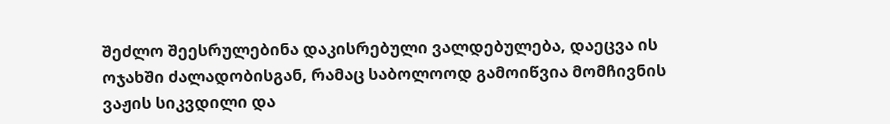შეძლო შეესრულებინა დაკისრებული ვალდებულება, დაეცვა ის ოჯახში ძალადობისგან, რამაც საბოლოოდ გამოიწვია მომჩივნის ვაჟის სიკვდილი და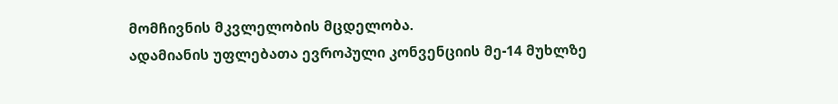მომჩივნის მკვლელობის მცდელობა.
ადამიანის უფლებათა ევროპული კონვენციის მე-14 მუხლზე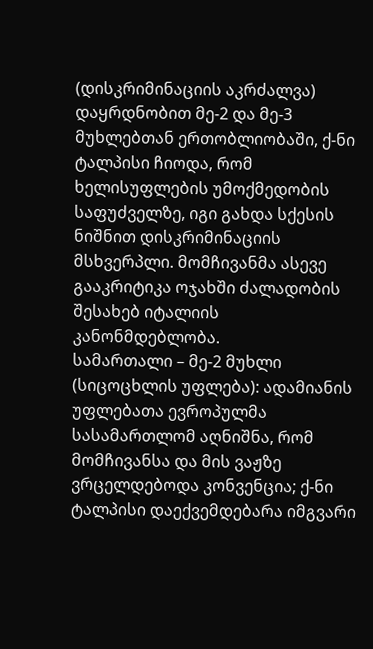(დისკრიმინაციის აკრძალვა) დაყრდნობით მე-2 და მე-3 მუხლებთან ერთობლიობაში, ქ-ნი ტალპისი ჩიოდა, რომ ხელისუფლების უმოქმედობის საფუძველზე, იგი გახდა სქესის ნიშნით დისკრიმინაციის მსხვერპლი. მომჩივანმა ასევე გააკრიტიკა ოჯახში ძალადობის შესახებ იტალიის კანონმდებლობა.
სამართალი – მე-2 მუხლი (სიცოცხლის უფლება): ადამიანის უფლებათა ევროპულმა სასამართლომ აღნიშნა, რომ მომჩივანსა და მის ვაჟზე ვრცელდებოდა კონვენცია; ქ-ნი ტალპისი დაექვემდებარა იმგვარი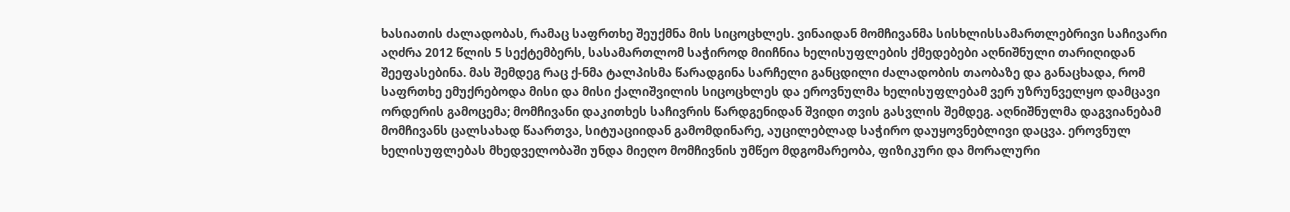ხასიათის ძალადობას, რამაც საფრთხე შეუქმნა მის სიცოცხლეს. ვინაიდან მომჩივანმა სისხლისსამართლებრივი საჩივარი აღძრა 2012 წლის 5 სექტემბერს, სასამართლომ საჭიროდ მიიჩნია ხელისუფლების ქმედებები აღნიშნული თარიღიდან შეეფასებინა. მას შემდეგ რაც ქ-ნმა ტალპისმა წარადგინა სარჩელი განცდილი ძალადობის თაობაზე და განაცხადა, რომ საფრთხე ემუქრებოდა მისი და მისი ქალიშვილის სიცოცხლეს და ეროვნულმა ხელისუფლებამ ვერ უზრუნველყო დამცავი ორდერის გამოცემა; მომჩივანი დაკითხეს საჩივრის წარდგენიდან შვიდი თვის გასვლის შემდეგ. აღნიშნულმა დაგვიანებამ მომჩივანს ცალსახად წაართვა, სიტუაციიდან გამომდინარე, აუცილებლად საჭირო დაუყოვნებლივი დაცვა. ეროვნულ ხელისუფლებას მხედველობაში უნდა მიეღო მომჩივნის უმწეო მდგომარეობა, ფიზიკური და მორალური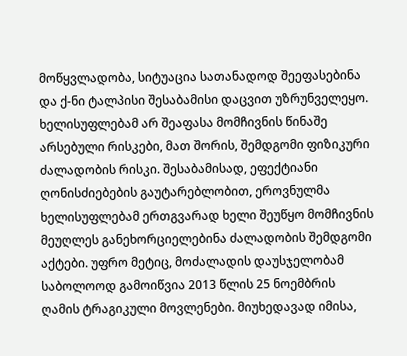მოწყვლადობა, სიტუაცია სათანადოდ შეეფასებინა და ქ-ნი ტალპისი შესაბამისი დაცვით უზრუნველეყო. ხელისუფლებამ არ შეაფასა მომჩივნის წინაშე არსებული რისკები, მათ შორის, შემდგომი ფიზიკური ძალადობის რისკი. შესაბამისად, ეფექტიანი ღონისძიებების გაუტარებლობით, ეროვნულმა ხელისუფლებამ ერთგვარად ხელი შეუწყო მომჩივნის მეუღლეს განეხორციელებინა ძალადობის შემდგომი აქტები. უფრო მეტიც, მოძალადის დაუსჯელობამ საბოლოოდ გამოიწვია 2013 წლის 25 ნოემბრის ღამის ტრაგიკული მოვლენები. მიუხედავად იმისა,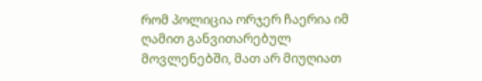რომ პოლიცია ორჯერ ჩაერია იმ ღამით განვითარებულ მოვლენებში, მათ არ მიუღიათ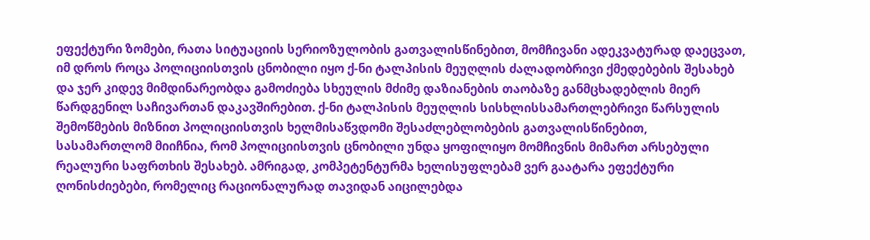ეფექტური ზომები, რათა სიტუაციის სერიოზულობის გათვალისწინებით, მომჩივანი ადეკვატურად დაეცვათ, იმ დროს როცა პოლიციისთვის ცნობილი იყო ქ-ნი ტალპისის მეუღლის ძალადობრივი ქმედებების შესახებ და ჯერ კიდევ მიმდინარეობდა გამოძიება სხეულის მძიმე დაზიანების თაობაზე განმცხადებლის მიერ წარდგენილ საჩივართან დაკავშირებით. ქ-ნი ტალპისის მეუღლის სისხლისსამართლებრივი წარსულის შემოწმების მიზნით პოლიციისთვის ხელმისაწვდომი შესაძლებლობების გათვალისწინებით, სასამართლომ მიიჩნია, რომ პოლიციისთვის ცნობილი უნდა ყოფილიყო მომჩივნის მიმართ არსებული რეალური საფრთხის შესახებ. ამრიგად, კომპეტენტურმა ხელისუფლებამ ვერ გაატარა ეფექტური ღონისძიებები, რომელიც რაციონალურად თავიდან აიცილებდა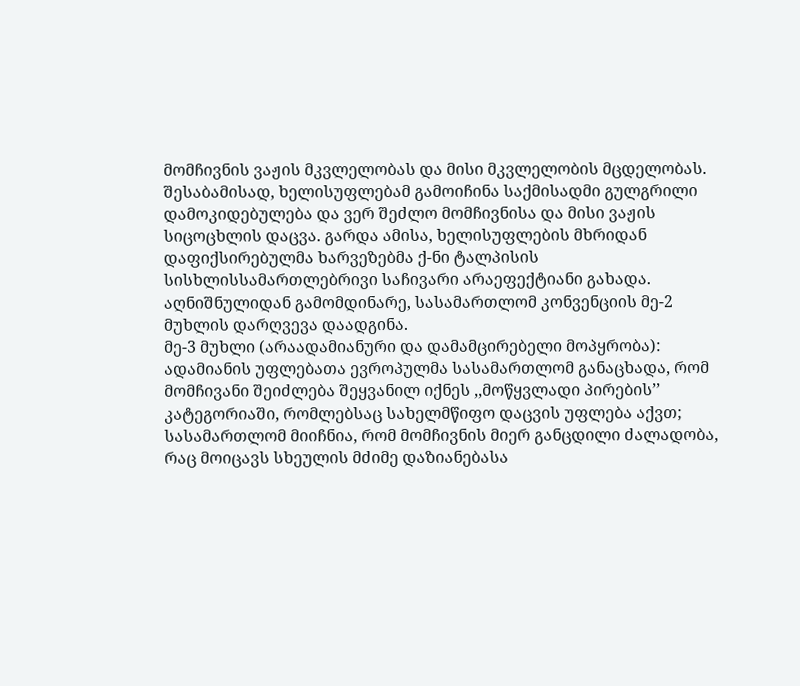მომჩივნის ვაჟის მკვლელობას და მისი მკვლელობის მცდელობას. შესაბამისად, ხელისუფლებამ გამოიჩინა საქმისადმი გულგრილი დამოკიდებულება და ვერ შეძლო მომჩივნისა და მისი ვაჟის სიცოცხლის დაცვა. გარდა ამისა, ხელისუფლების მხრიდან დაფიქსირებულმა ხარვეზებმა ქ-ნი ტალპისის სისხლისსამართლებრივი საჩივარი არაეფექტიანი გახადა.
აღნიშნულიდან გამომდინარე, სასამართლომ კონვენციის მე-2 მუხლის დარღვევა დაადგინა.
მე-3 მუხლი (არაადამიანური და დამამცირებელი მოპყრობა): ადამიანის უფლებათა ევროპულმა სასამართლომ განაცხადა, რომ მომჩივანი შეიძლება შეყვანილ იქნეს ,,მოწყვლადი პირების’’ კატეგორიაში, რომლებსაც სახელმწიფო დაცვის უფლება აქვთ; სასამართლომ მიიჩნია, რომ მომჩივნის მიერ განცდილი ძალადობა, რაც მოიცავს სხეულის მძიმე დაზიანებასა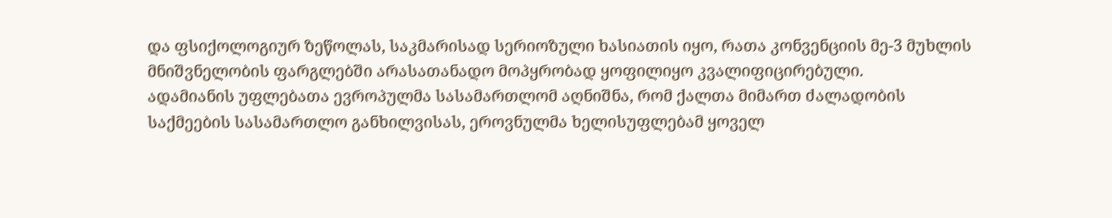და ფსიქოლოგიურ ზეწოლას, საკმარისად სერიოზული ხასიათის იყო, რათა კონვენციის მე-3 მუხლის მნიშვნელობის ფარგლებში არასათანადო მოპყრობად ყოფილიყო კვალიფიცირებული.
ადამიანის უფლებათა ევროპულმა სასამართლომ აღნიშნა, რომ ქალთა მიმართ ძალადობის საქმეების სასამართლო განხილვისას, ეროვნულმა ხელისუფლებამ ყოველ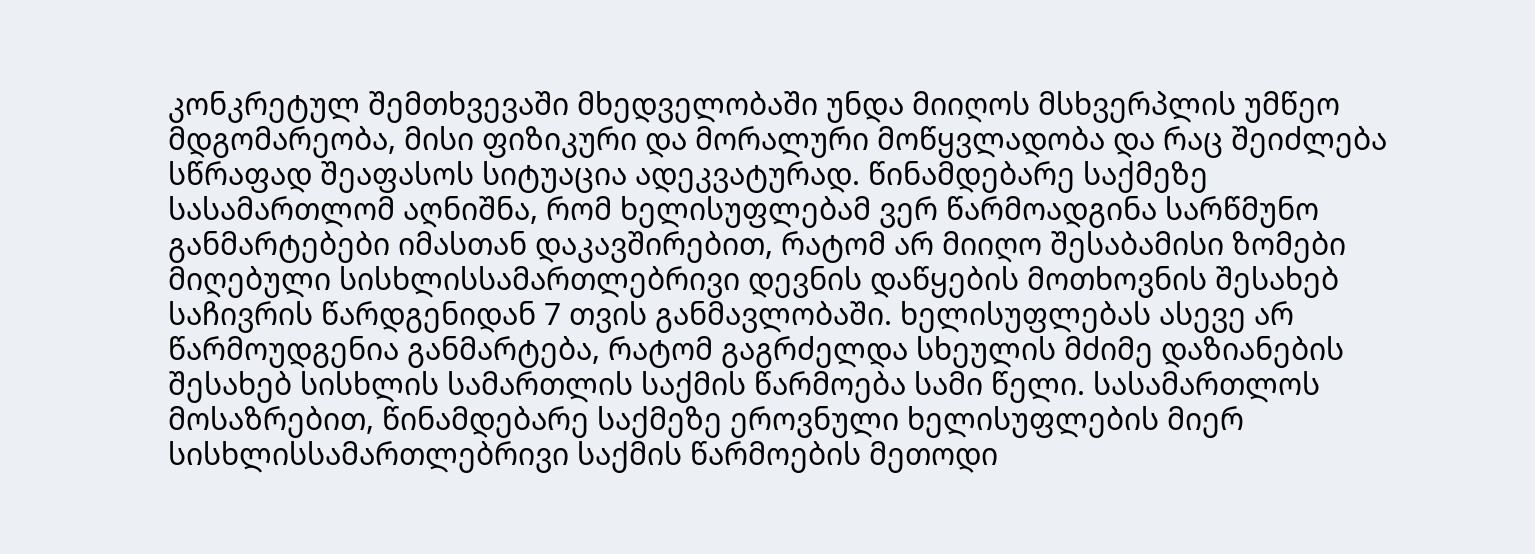კონკრეტულ შემთხვევაში მხედველობაში უნდა მიიღოს მსხვერპლის უმწეო მდგომარეობა, მისი ფიზიკური და მორალური მოწყვლადობა და რაც შეიძლება სწრაფად შეაფასოს სიტუაცია ადეკვატურად. წინამდებარე საქმეზე სასამართლომ აღნიშნა, რომ ხელისუფლებამ ვერ წარმოადგინა სარწმუნო განმარტებები იმასთან დაკავშირებით, რატომ არ მიიღო შესაბამისი ზომები მიღებული სისხლისსამართლებრივი დევნის დაწყების მოთხოვნის შესახებ საჩივრის წარდგენიდან 7 თვის განმავლობაში. ხელისუფლებას ასევე არ წარმოუდგენია განმარტება, რატომ გაგრძელდა სხეულის მძიმე დაზიანების შესახებ სისხლის სამართლის საქმის წარმოება სამი წელი. სასამართლოს მოსაზრებით, წინამდებარე საქმეზე ეროვნული ხელისუფლების მიერ სისხლისსამართლებრივი საქმის წარმოების მეთოდი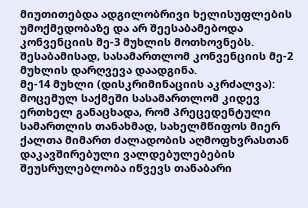მიუთითებდა ადგილობრივი ხელისუფლების უმოქმედობაზე და არ შეესაბამებოდა კონვენციის მე-3 მუხლის მოთხოვნებს.
შესაბამისად, სასამართლომ კონვენციის მე-2 მუხლის დარღვევა დაადგინა.
მე-14 მუხლი (დისკრიმინაციის აკრძალვა): მოცემულ საქმეში სასამართლომ კიდევ ერთხელ განაცხადა, რომ პრეცედენტული სამართლის თანახმად, სახელმწიფოს მიერ ქალთა მიმართ ძალადობის აღმოფხვრასთან დაკავშირებული ვალდებულებების შეუსრულებლობა იწვევს თანაბარი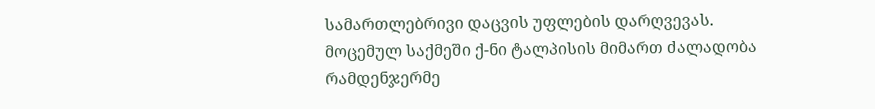სამართლებრივი დაცვის უფლების დარღვევას. მოცემულ საქმეში ქ-ნი ტალპისის მიმართ ძალადობა რამდენჯერმე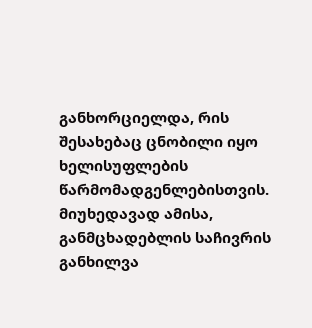განხორციელდა, რის შესახებაც ცნობილი იყო ხელისუფლების წარმომადგენლებისთვის. მიუხედავად ამისა, განმცხადებლის საჩივრის განხილვა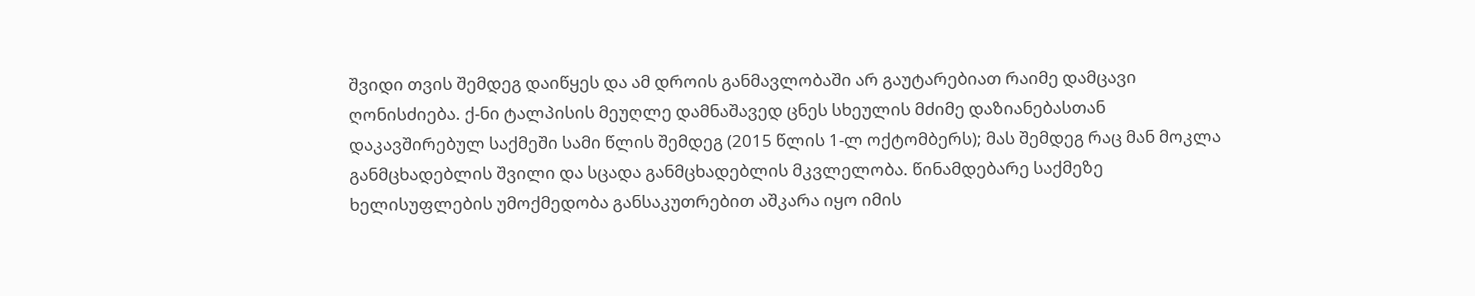შვიდი თვის შემდეგ დაიწყეს და ამ დროის განმავლობაში არ გაუტარებიათ რაიმე დამცავი ღონისძიება. ქ-ნი ტალპისის მეუღლე დამნაშავედ ცნეს სხეულის მძიმე დაზიანებასთან დაკავშირებულ საქმეში სამი წლის შემდეგ (2015 წლის 1-ლ ოქტომბერს); მას შემდეგ რაც მან მოკლა განმცხადებლის შვილი და სცადა განმცხადებლის მკვლელობა. წინამდებარე საქმეზე ხელისუფლების უმოქმედობა განსაკუთრებით აშკარა იყო იმის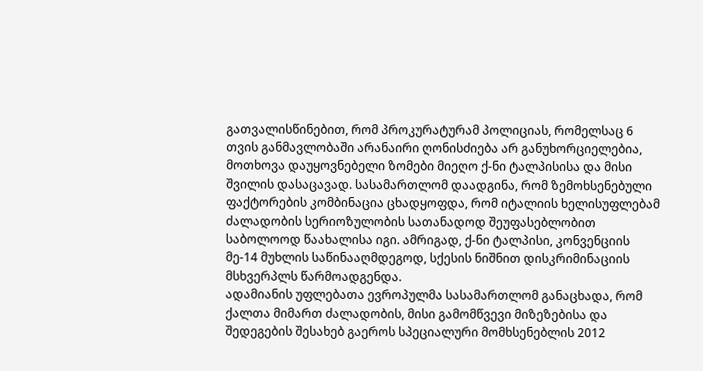გათვალისწინებით, რომ პროკურატურამ პოლიციას, რომელსაც 6 თვის განმავლობაში არანაირი ღონისძიება არ განუხორციელებია, მოთხოვა დაუყოვნებელი ზომები მიეღო ქ-ნი ტალპისისა და მისი შვილის დასაცავად. სასამართლომ დაადგინა, რომ ზემოხსენებული ფაქტორების კომბინაცია ცხადყოფდა, რომ იტალიის ხელისუფლებამ ძალადობის სერიოზულობის სათანადოდ შეუფასებლობით საბოლოოდ წაახალისა იგი. ამრიგად, ქ-ნი ტალპისი, კონვენციის მე-14 მუხლის საწინააღმდეგოდ, სქესის ნიშნით დისკრიმინაციის მსხვერპლს წარმოადგენდა.
ადამიანის უფლებათა ევროპულმა სასამართლომ განაცხადა, რომ ქალთა მიმართ ძალადობის, მისი გამომწვევი მიზეზებისა და შედეგების შესახებ გაეროს სპეციალური მომხსენებლის 2012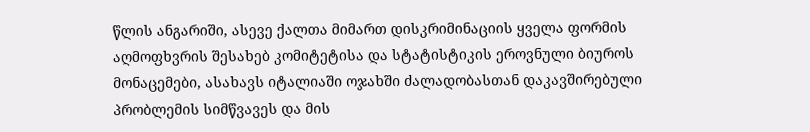წლის ანგარიში, ასევე ქალთა მიმართ დისკრიმინაციის ყველა ფორმის აღმოფხვრის შესახებ კომიტეტისა და სტატისტიკის ეროვნული ბიუროს მონაცემები, ასახავს იტალიაში ოჯახში ძალადობასთან დაკავშირებული პრობლემის სიმწვავეს და მის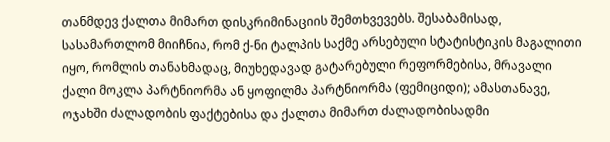თანმდევ ქალთა მიმართ დისკრიმინაციის შემთხვევებს. შესაბამისად, სასამართლომ მიიჩნია, რომ ქ-ნი ტალპის საქმე არსებული სტატისტიკის მაგალითი იყო, რომლის თანახმადაც, მიუხედავად გატარებული რეფორმებისა, მრავალი ქალი მოკლა პარტნიორმა ან ყოფილმა პარტნიორმა (ფემიციდი); ამასთანავე, ოჯახში ძალადობის ფაქტებისა და ქალთა მიმართ ძალადობისადმი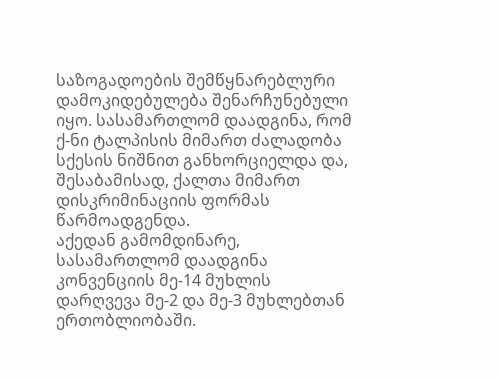საზოგადოების შემწყნარებლური დამოკიდებულება შენარჩუნებული იყო. სასამართლომ დაადგინა, რომ ქ-ნი ტალპისის მიმართ ძალადობა სქესის ნიშნით განხორციელდა და, შესაბამისად, ქალთა მიმართ დისკრიმინაციის ფორმას წარმოადგენდა.
აქედან გამომდინარე, სასამართლომ დაადგინა კონვენციის მე-14 მუხლის დარღვევა მე-2 და მე-3 მუხლებთან ერთობლიობაში.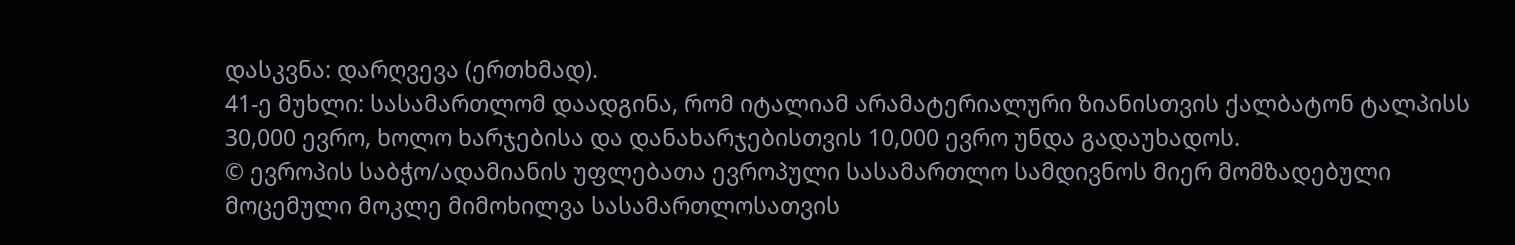დასკვნა: დარღვევა (ერთხმად).
41-ე მუხლი: სასამართლომ დაადგინა, რომ იტალიამ არამატერიალური ზიანისთვის ქალბატონ ტალპისს 30,000 ევრო, ხოლო ხარჯებისა და დანახარჯებისთვის 10,000 ევრო უნდა გადაუხადოს.
© ევროპის საბჭო/ადამიანის უფლებათა ევროპული სასამართლო სამდივნოს მიერ მომზადებული მოცემული მოკლე მიმოხილვა სასამართლოსათვის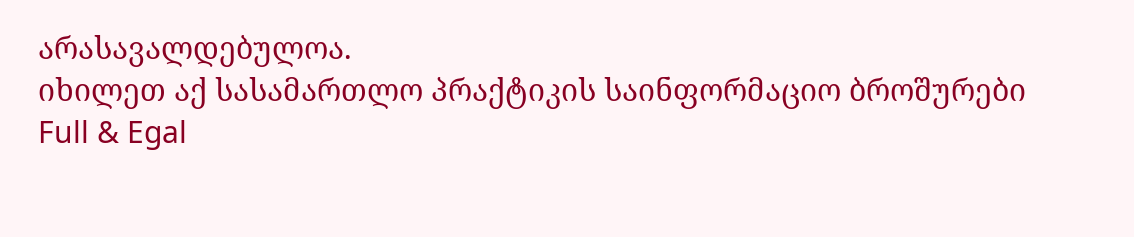არასავალდებულოა.
იხილეთ აქ სასამართლო პრაქტიკის საინფორმაციო ბროშურები
Full & Egal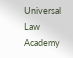Universal Law Academy